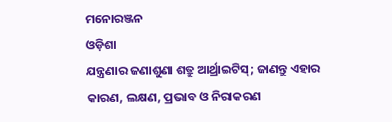ମନୋରଞ୍ଜନ
ଓଡ଼ିଶା
ଯନ୍ତ୍ରଣାର ଜଣାଶୁଣା ଶତ୍ରୁ ଆର୍ଥ୍ରାଇଟିସ୍; ଜାଣନ୍ତୁ ଏହାର କାରଣ, ଲକ୍ଷଣ, ପ୍ରଭାବ ଓ ନିରାକରଣ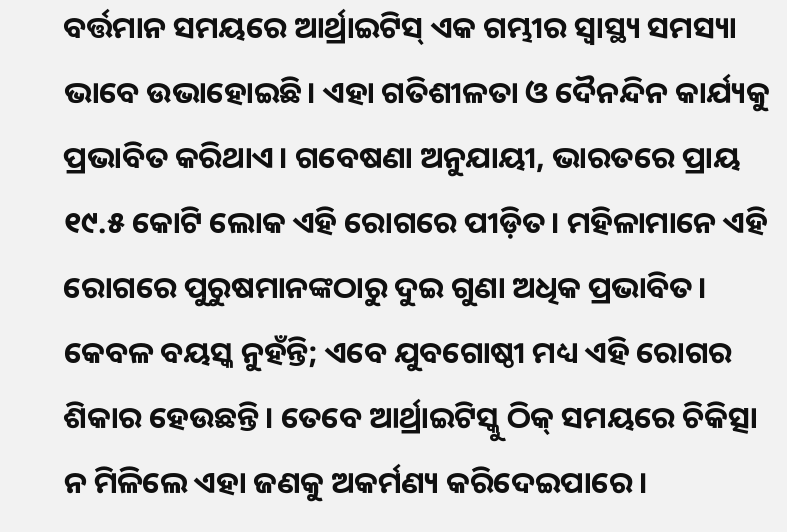ବର୍ତ୍ତମାନ ସମୟରେ ଆର୍ଥ୍ରାଇଟିସ୍ ଏକ ଗମ୍ଭୀର ସ୍ୱାସ୍ଥ୍ୟ ସମସ୍ୟା ଭାବେ ଉଭାହୋଇଛି। ଏହା ଗତିଶୀଳତା ଓ ଦୈନନ୍ଦିନ କାର୍ଯ୍ୟକୁ ପ୍ରଭାବିତ କରିଥାଏ। ଗବେଷଣା ଅନୁଯାୟୀ, ଭାରତରେ ପ୍ରାୟ ୧୯.୫ କୋଟି ଲୋକ ଏହି ରୋଗରେ ପୀଡ଼ିତ। ମହିଳାମାନେ ଏହି ରୋଗରେ ପୁରୁଷମାନଙ୍କଠାରୁ ଦୁଇ ଗୁଣା ଅଧିକ ପ୍ରଭାବିତ। କେବଳ ବୟସ୍କ ନୁହଁନ୍ତି; ଏବେ ଯୁବଗୋଷ୍ଠୀ ମଧ୍ୟ ଏହି ରୋଗର ଶିକାର ହେଉଛନ୍ତି। ତେବେ ଆର୍ଥ୍ରାଇଟିସ୍କୁ ଠିକ୍ ସମୟରେ ଚିକିତ୍ସା ନ ମିଳିଲେ ଏହା ଜଣକୁ ଅକର୍ମଣ୍ୟ କରିଦେଇପାରେ।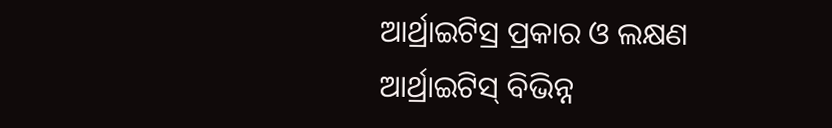ଆର୍ଥ୍ରାଇଟିସ୍ର ପ୍ରକାର ଓ ଲକ୍ଷଣ
ଆର୍ଥ୍ରାଇଟିସ୍ ବିଭିନ୍ନ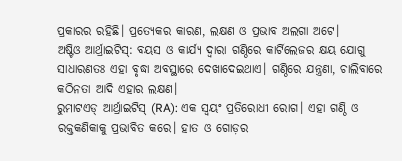ପ୍ରକାରର ରହିଛି। ପ୍ରତ୍ୟେକର କାରଣ, ଲକ୍ଷଣ ଓ ପ୍ରଭାବ ଅଲଗା ଅଟେ।
ଅଷ୍ଟିଓ ଆର୍ଥ୍ରାଇଟିସ୍: ବୟସ ଓ କାର୍ଯ୍ୟ ଦ୍ୱାରା ଗଣ୍ଠିରେ କାର୍ଟିଲେଜର କ୍ଷୟ ଯୋଗୁ ସାଧାରଣତଃ ଏହା ବୃଦ୍ଧା ଅବସ୍ଥାରେ ଦେଖାଦେଇଥାଏ। ଗଣ୍ଠିରେ ଯନ୍ତ୍ରଣା, ଚାଲିବାରେ କଠିନତା ଆଦି ଏହାର ଲକ୍ଷଣ।
ରୁମାଟଏଡ୍ ଆର୍ଥ୍ରାଇଟିସ୍ (RA): ଏକ ସ୍ୱୟଂ ପ୍ରତିରୋଧୀ ରୋଗ। ଏହା ଗଣ୍ଠି ଓ ରକ୍ତକଣିକାକୁ ପ୍ରଭାବିତ କରେ। ହାତ ଓ ଗୋଡ଼ର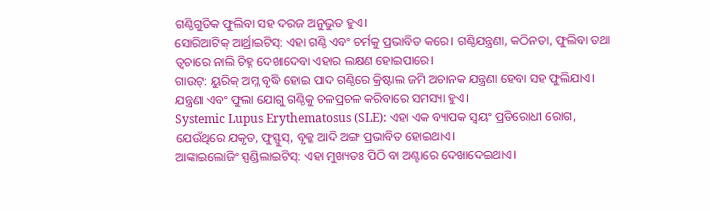ଗଣ୍ଠିଗୁଡିକ ଫୁଲିବା ସହ ଦରଜ ଅନୁଭୁତ ହୁଏ।
ସୋରିଆଟିକ୍ ଆର୍ଥ୍ରାଇଟିସ୍: ଏହା ଗଣ୍ଠି ଏବଂ ଚର୍ମକୁ ପ୍ରଭାବିତ କରେ। ଗଣ୍ଠିଯନ୍ତ୍ରଣା, କଠିନତା, ଫୁଲିବା ତଥା ତ୍ୱଚାରେ ନାଲି ଚିହ୍ନ ଦେଖାଦେବା ଏହାର ଲକ୍ଷଣ ହୋଇପାରେ।
ଗାଉଟ୍: ୟୁରିକ୍ ଅମ୍ଳ ବୃଦ୍ଧି ହୋଇ ପାଦ ଗଣ୍ଠିରେ କ୍ରିଷ୍ଟାଲ ଜମି ଅଚାନକ ଯନ୍ତ୍ରଣା ହେବା ସହ ଫୁଲିଯାଏ। ଯନ୍ତ୍ରଣା ଏବଂ ଫୁଲା ଯୋଗୁ ଗଣ୍ଠିକୁ ଚଳପ୍ରଚଳ କରିବାରେ ସମସ୍ୟା ହୁଏ।
Systemic Lupus Erythematosus (SLE): ଏହା ଏକ ବ୍ୟାପକ ସ୍ୱୟଂ ପ୍ରତିରୋଧୀ ରୋଗ, ଯେଉଁଥିରେ ଯକୃତ, ଫୁସ୍ଫୁସ୍, ବୃକ୍କ ଆଦି ଅଙ୍ଗ ପ୍ରଭାବିତ ହୋଇଥାଏ।
ଆଙ୍କାଇଲୋଜିଂ ସ୍ପଣ୍ଡିଲାଇଟିସ୍: ଏହା ମୁଖ୍ୟତଃ ପିଠି ବା ଅଣ୍ଟାରେ ଦେଖାଦେଇଥାଏ।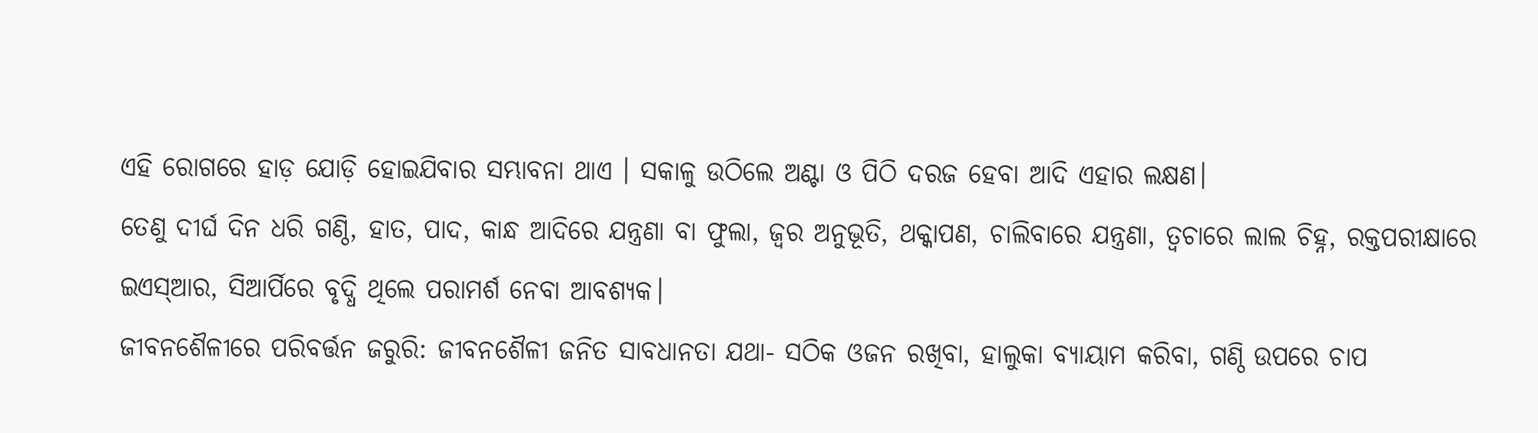ଏହି ରୋଗରେ ହାଡ଼ ଯୋଡ଼ି ହୋଇଯିବାର ସମ୍ଭାବନା ଥାଏ । ସକାଳୁ ଉଠିଲେ ଅଣ୍ଟା ଓ ପିଠି ଦରଜ ହେବା ଆଦି ଏହାର ଲକ୍ଷଣ।
ତେଣୁ ଦୀର୍ଘ ଦିନ ଧରି ଗଣ୍ଠି, ହାତ, ପାଦ, କାନ୍ଧ ଆଦିରେ ଯନ୍ତ୍ରଣା ବା ଫୁଲା, ଜ୍ବର ଅନୁଭୂତି, ଥକ୍କାପଣ, ଚାଲିବାରେ ଯନ୍ତ୍ରଣା, ତ୍ବଚାରେ ଲାଲ ଚିହ୍ନ, ରକ୍ତପରୀକ୍ଷାରେ ଇଏସ୍ଆର, ସିଆର୍ପିରେ ବୃଦ୍ଧି ଥିଲେ ପରାମର୍ଶ ନେବା ଆବଶ୍ୟକ।
ଜୀବନଶୈଳୀରେ ପରିବର୍ତ୍ତନ ଜରୁରି: ଜୀବନଶୈଳୀ ଜନିତ ସାବଧାନତା ଯଥା- ସଠିକ ଓଜନ ରଖିବା, ହାଲୁକା ବ୍ୟାୟାମ କରିବା, ଗଣ୍ଠି ଉପରେ ଚାପ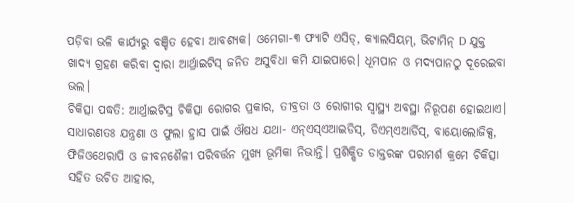ପଡ଼ିବା ଭଳି କାର୍ଯ୍ୟରୁ ବଞ୍ଚିତ ହେବା ଆବଶ୍ୟକ। ଓମେଗା-୩ ଫ୍ୟାଟି ଏସିଡ୍, କ୍ୟାଲସିୟମ୍, ଭିଟାମିନ୍ D ଯୁକ୍ତ ଖାଦ୍ୟ ଗ୍ରହଣ କରିବା ଦ୍ୱାରା ଆର୍ଥ୍ରାଇଟିସ୍ ଜନିତ ଅସୁବିଧା କମି ଯାଇପାରେ। ଧୂମପାନ ଓ ମଦ୍ୟପାନଠୁ ଦୂରେଇବା ଭଲ।
ଚିକିତ୍ସା ପଦ୍ଧତି: ଆର୍ଥ୍ରାଇଟିସ୍ର ଚିକିତ୍ସା ରୋଗର ପ୍ରକାର, ତୀବ୍ରତା ଓ ରୋଗୀର ସ୍ବାସ୍ଥ୍ୟ ଅବସ୍ଥା ନିରୂପଣ ହୋଇଥାଏ। ସାଧାରଣତଃ ଯନ୍ତ୍ରଣା ଓ ଫୁଲା ହ୍ରାସ ପାଇଁ ଔଷଧ ଯଥା- ଏନ୍ଏସ୍ଏଆଇଡିସ୍, ଡିଏମ୍ଏଆର୍ଡିସ୍, ବାୟୋଲୋଜିକ୍ସ, ଫିଜିଓଥେରାପି ଓ ଜୀବନଶୈଳୀ ପରିବର୍ତ୍ତନ ମୁଖ୍ୟ ଭୂମିକା ନିଭାନ୍ତି। ପ୍ରଶିକ୍ଷିତ ଡାକ୍ତରଙ୍କ ପରାମର୍ଶ କ୍ରମେ ଚିକିତ୍ସା ସହିତ ଉଚିତ ଆହାର,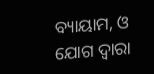ବ୍ୟାୟାମ, ଓ ଯୋଗ ଦ୍ୱାରା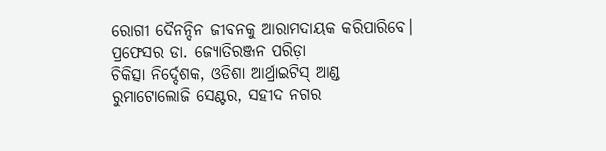ରୋଗୀ ଦୈନନ୍ଦିନ ଜୀବନକୁ ଆରାମଦାୟକ କରିପାରିବେ।
ପ୍ରଫେସର ଡା. ଜ୍ୟୋତିରଞ୍ଜନ ପରିଡ଼ା
ଚିକିତ୍ସା ନିର୍ଦ୍ଦେଶକ, ଓଡିଶା ଆର୍ଥ୍ରାଇଟିସ୍ ଆଣ୍ଡ ରୁମାଟୋଲୋଜି ସେଣ୍ଟର, ସହୀଦ ନଗର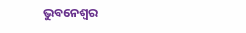ଭୁବନେଶ୍ବର